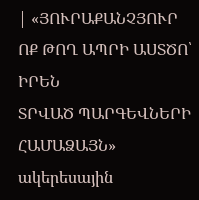| «ՅՈՒՐԱՔԱՆՉՅՈՒՐ
ՈՔ ԹՈՂ ԱՊՐԻ ԱՍՏԾՈ՝ ԻՐԵՆ
ՏՐՎԱԾ ՊԱՐԳԵՎՆԵՐԻ ՀԱՄԱՁԱՅՆ»
ակերեսային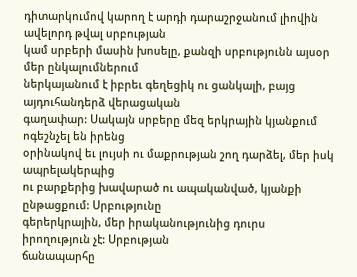դիտարկումով կարող է արդի դարաշրջանում լիովին ավելորդ թվալ սրբության
կամ սրբերի մասին խոսելը, քանզի սրբությունն այսօր մեր ընկալումներում
ներկայանում է իբրեւ գեղեցիկ ու ցանկալի, բայց այդուհանդերձ վերացական
գաղափար: Սակայն սրբերը մեզ երկրային կյանքում ոգեշնչել են իրենց
օրինակով եւ լույսի ու մաքրության շող դարձել, մեր իսկ ապրելակերպից
ու բարքերից խավարած ու ապականված, կյանքի ընթացքում: Սրբությունը
գերերկրային, մեր իրականությունից դուրս իրողություն չէ: Սրբության
ճանապարհը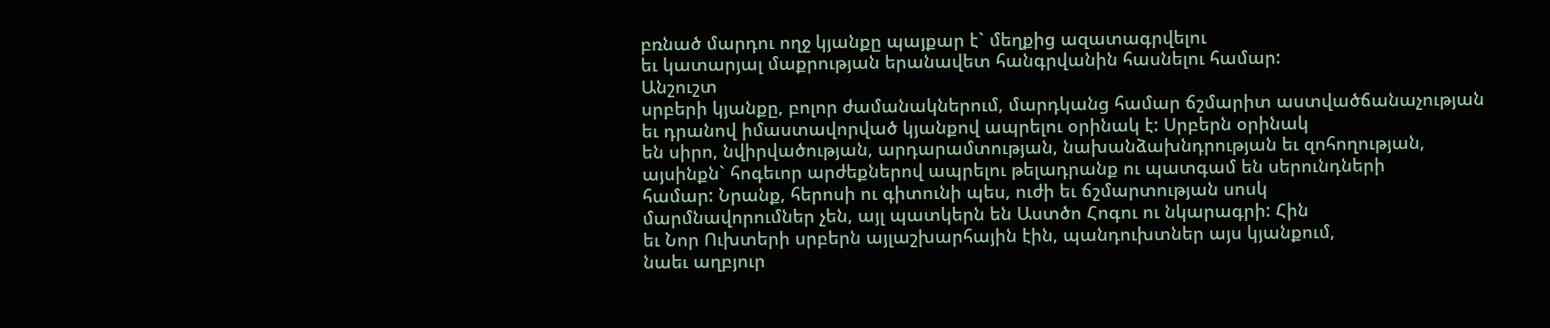բռնած մարդու ողջ կյանքը պայքար է` մեղքից ազատագրվելու
եւ կատարյալ մաքրության երանավետ հանգրվանին հասնելու համար:
Անշուշտ
սրբերի կյանքը, բոլոր ժամանակներում, մարդկանց համար ճշմարիտ աստվածճանաչության
եւ դրանով իմաստավորված կյանքով ապրելու օրինակ է: Սրբերն օրինակ
են սիրո, նվիրվածության, արդարամտության, նախանձախնդրության եւ զոհողության,
այսինքն` հոգեւոր արժեքներով ապրելու թելադրանք ու պատգամ են սերունդների
համար: Նրանք, հերոսի ու գիտունի պես, ուժի եւ ճշմարտության սոսկ
մարմնավորումներ չեն, այլ պատկերն են Աստծո Հոգու ու նկարագրի: Հին
եւ Նոր Ուխտերի սրբերն այլաշխարհային էին, պանդուխտներ այս կյանքում,
նաեւ աղբյուր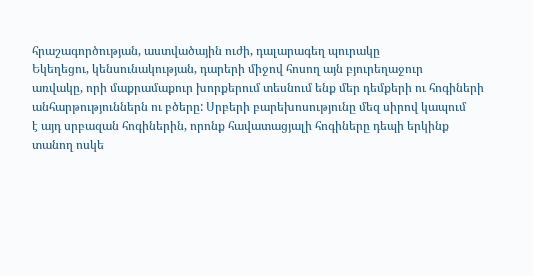հրաշագործության, աստվածային ուժի, դալարագեղ պուրակը
Եկեղեցու, կենսունակության, դարերի միջով հոսող այն բյուրեղաջուր
առվակը, որի մաքրամաքուր խորքերում տեսնում ենք մեր դեմքերի ու հոգիների
անհարթություններն ու բծերը: Սրբերի բարեխոսությունը մեզ սիրով կապում
է այդ սրբազան հոգիներին, որոնք հավատացյալի հոգիները դեպի երկինք
տանող ոսկե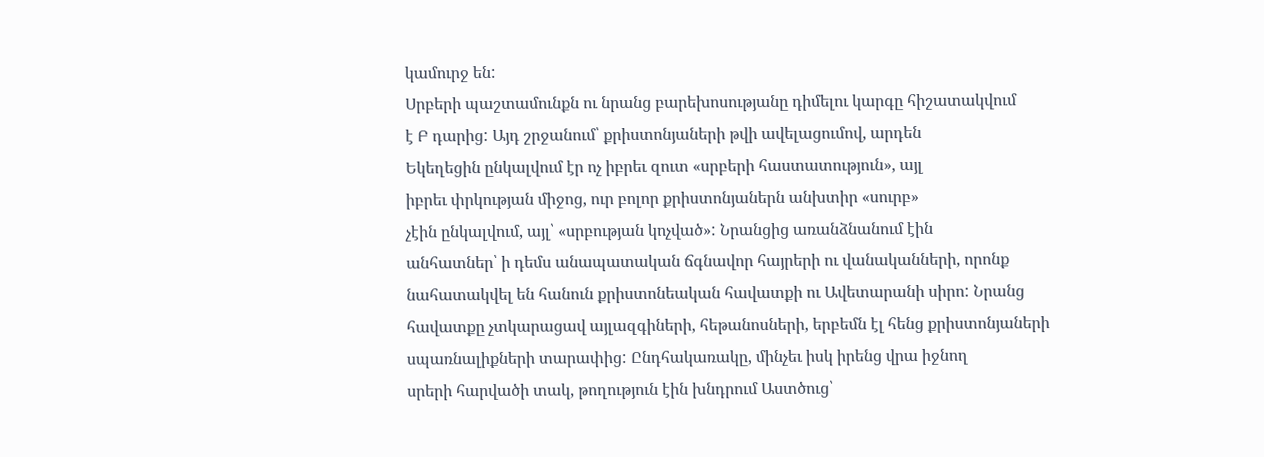կամուրջ են:
Սրբերի պաշտամունքն ու նրանց բարեխոսությանը դիմելու կարգը հիշատակվում
է Բ դարից: Այդ շրջանում՝ քրիստոնյաների թվի ավելացումով, արդեն
Եկեղեցին ընկալվում էր ոչ իբրեւ զուտ «սրբերի հաստատություն», այլ
իբրեւ փրկության միջոց, ուր բոլոր քրիստոնյաներն անխտիր «սուրբ»
չէին ընկալվում, այլ՝ «սրբության կոչված»: Նրանցից առանձնանում էին
անհատներ՝ ի դեմս անապատական ճգնավոր հայրերի ու վանականների, որոնք
նահատակվել են հանուն քրիստոնեական հավատքի ու Ավետարանի սիրո: Նրանց
հավատքը չտկարացավ այլազգիների, հեթանոսների, երբեմն էլ հենց քրիստոնյաների
սպառնալիքների տարափից: Ընդհակառակը, մինչեւ իսկ իրենց վրա իջնող
սրերի հարվածի տակ, թողություն էին խնդրում Աստծուց՝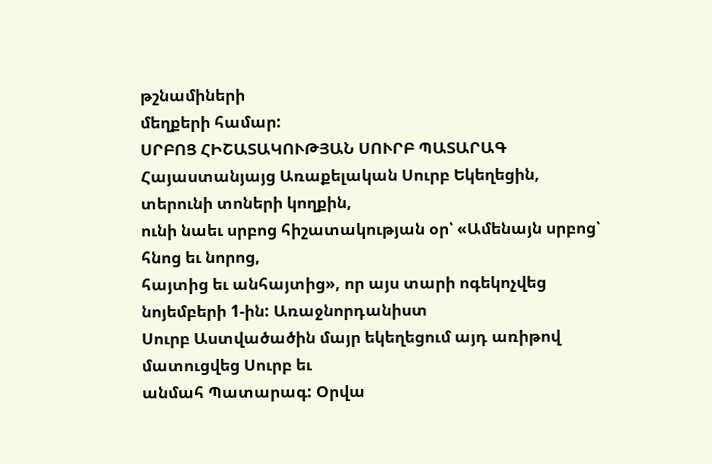թշնամիների
մեղքերի համար:
ՍՐԲՈՑ ՀԻՇԱՏԱԿՈՒԹՅԱՆ ՍՈՒՐԲ ՊԱՏԱՐԱԳ
Հայաստանյայց Առաքելական Սուրբ Եկեղեցին, տերունի տոների կողքին,
ունի նաեւ սրբոց հիշատակության օր՝ «Ամենայն սրբոց՝ հնոց եւ նորոց,
հայտից եւ անհայտից», որ այս տարի ոգեկոչվեց նոյեմբերի 1-ին: Առաջնորդանիստ
Սուրբ Աստվածածին մայր եկեղեցում այդ առիթով մատուցվեց Սուրբ եւ
անմահ Պատարագ: Օրվա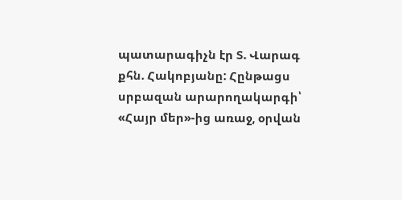պատարագիչն էր Տ. Վարագ քհն. Հակոբյանը: Հընթացս
սրբազան արարողակարգի՝ «Հայր մեր»-ից առաջ, օրվան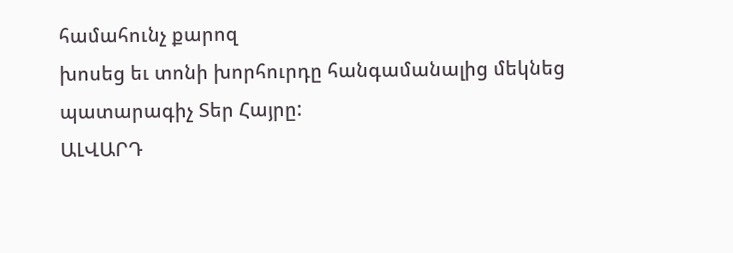համահունչ քարոզ
խոսեց եւ տոնի խորհուրդը հանգամանալից մեկնեց պատարագիչ Տեր Հայրը:
ԱԼՎԱՐԴ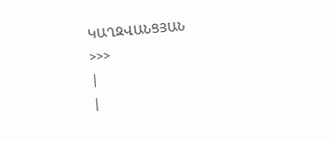ԿԱՂԶՎԱՆՑՅԱՆ
>>>
|
|